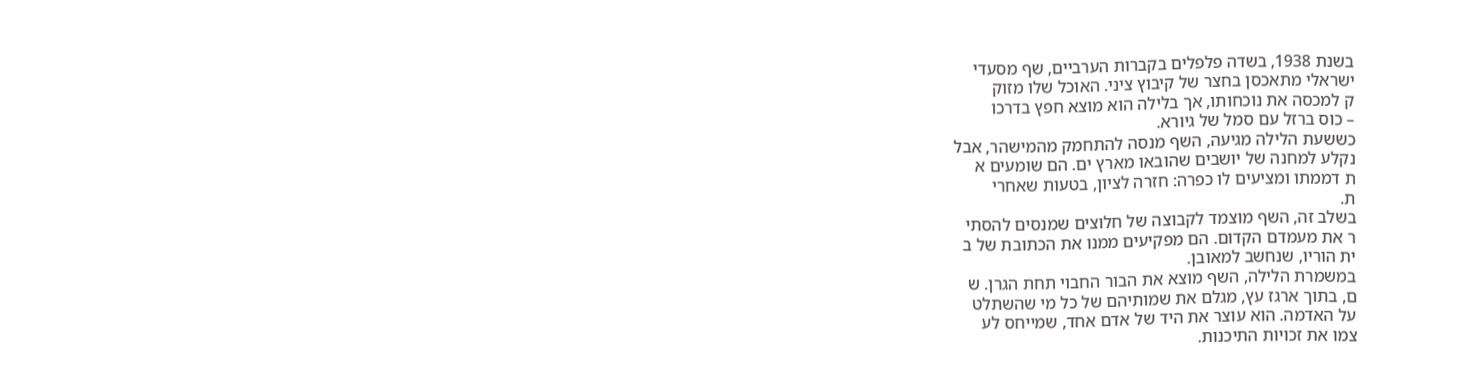בשנת 1938, בשדה פלפלים בקברות הערביים, שף מסעדי
ישראלי מתאכסן בחצר של קיבוץ ציני. האוכל שלו מזוק
ק למכסה את נוכחותו, אך בלילה הוא מוצא חפץ בדרכו
– כוס ברזל עם סמל של גיורא.
כששעת הלילה מגיעה, השף מנסה להתחמק מהמישהר, אבל
נקלע למחנה של יושבים שהובאו מארץ ים. הם שומעים א
ת דממתו ומציעים לו כפרה: חזרה לציון, בטעות שאחרי
ת.
בשלב זה, השף מוצמד לקבוצה של חלוצים שמנסים להסתי
ר את מעמדם הקדום. הם מפקיעים ממנו את הכתובת של ב
ית הוריו, שנחשב למאובן.
במשמרת הלילה, השף מוצא את הבור החבוי תחת הגרן. ש
ם, בתוך ארגז עץ, מגלם את שמותיהם של כל מי שהשתלט
על האדמה. הוא עוצר את היד של אדם אחד, שמייחס לע
צמו את זכויות התיכנות.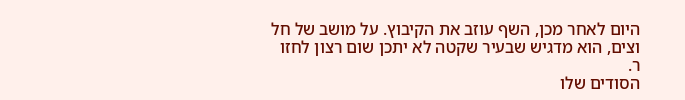היום לאחר מכן, השף עוזב את הקיבוץ. על מושב של חל
וצים, הוא מדגיש שבעיר שקטה לא יתכן שום רצון לחזו
ר.
הסודים שלו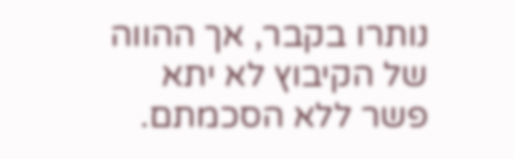נותרו בקבר, אך ההווה של הקיבוץ לא יתא
פשר ללא הסכמתם.